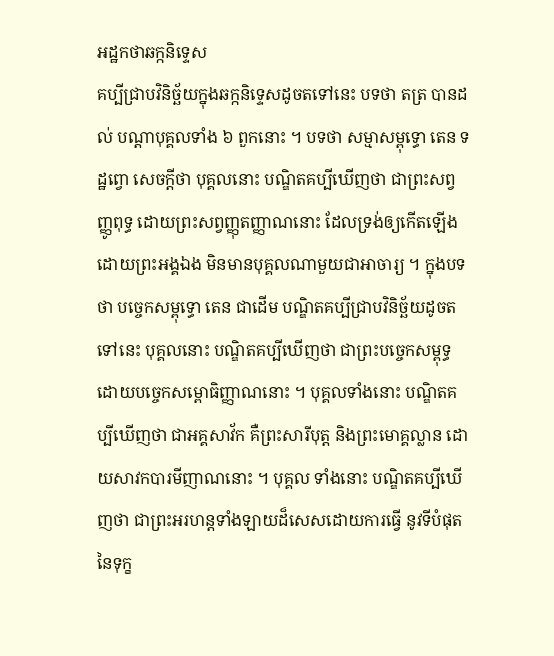អដ្ឋកថាឆក្កនិទ្ទេស
គប្បីជ្រាបវិនិច្ឆ័យក្នុងឆក្កនិទ្ទេសដូចតទៅនេះ បទថា តត្រ បានដល់ បណ្តាបុគ្គលទាំង ៦ ពួកនោះ ។ បទថា សម្មាសម្ពុទ្ធោ តេន ទដ្ឋព្វោ សេចក្តីថា បុគ្គលនោះ បណ្ឌិតគប្បីឃើញថា ជាព្រះសព្វញ្ញូពុទ្ធ ដោយព្រះសព្វញ្ញុតញ្ញាណនោះ ដែលទ្រង់ឲ្យកើតឡើង ដោយព្រះអង្គឯង មិនមានបុគ្គលណាមួយជាអាចារ្យ ។ ក្នុងបទថា បច្ចេកសម្ពុទ្ធោ តេន ជាដើម បណ្ឌិតគប្បីជ្រាបវិនិច្ឆ័យដូចតទៅនេះ បុគ្គលនោះ បណ្ឌិតគប្បីឃើញថា ជាព្រះបច្ចេកសម្ពុទ្ធ ដោយបច្ចេកសម្ពោធិញ្ញាណនោះ ។ បុគ្គលទាំងនោះ បណ្ឌិតគប្បីឃើញថា ជាអគ្គសាវ័ក គឺព្រះសារីបុត្ត និងព្រះមោគ្គល្លាន ដោយសាវកបារមីញាណនោះ ។ បុគ្គល ទាំងនោះ បណ្ឌិតគប្បីឃើញថា ជាព្រះអរហន្តទាំងឡាយដ៏សេសដោយការធ្វើ នូវទីបំផុតនៃទុក្ខ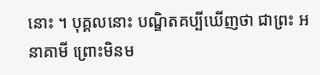នោះ ។ បុគ្គលនោះ បណ្ឌិតគប្បីឃើញថា ជាព្រះ អនាគាមី ព្រោះមិនម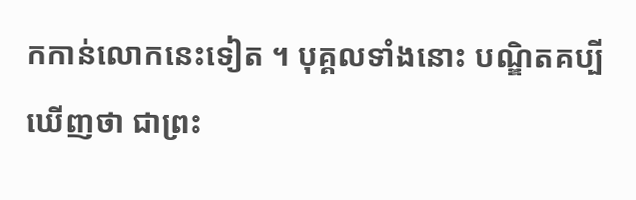កកាន់លោកនេះទៀត ។ បុគ្គលទាំងនោះ បណ្ឌិតគប្បី ឃើញថា ជាព្រះ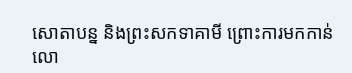សោតាបន្ន និងព្រះសកទាគាមី ព្រោះការមកកាន់លោ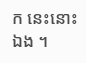ក នេះនោះឯង ។